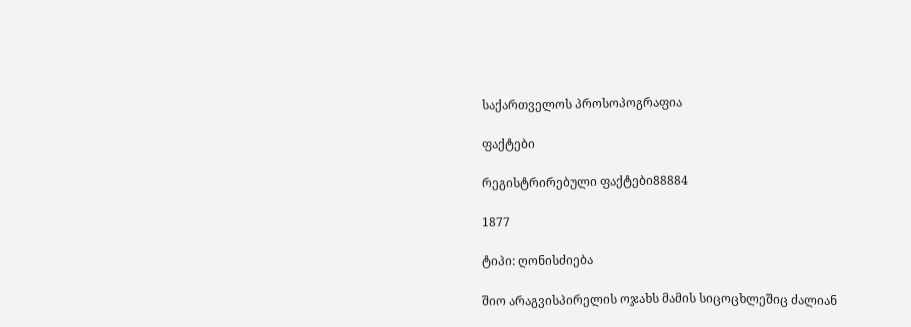საქართველოს პროსოპოგრაფია

ფაქტები

რეგისტრირებული ფაქტები88884

1877

ტიპი: ღონისძიება

შიო არაგვისპირელის ოჯახს მამის სიცოცხლეშიც ძალიან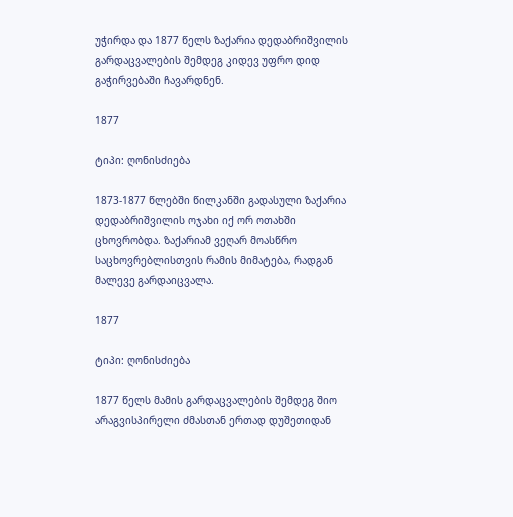უჭირდა და 1877 წელს ზაქარია დედაბრიშვილის გარდაცვალების შემდეგ კიდევ უფრო დიდ გაჭირვებაში ჩავარდნენ.

1877

ტიპი: ღონისძიება

1873-1877 წლებში წილკანში გადასული ზაქარია დედაბრიშვილის ოჯახი იქ ორ ოთახში ცხოვრობდა. ზაქარიამ ვეღარ მოასწრო საცხოვრებლისთვის რამის მიმატება, რადგან მალევე გარდაიცვალა.

1877

ტიპი: ღონისძიება

1877 წელს მამის გარდაცვალების შემდეგ შიო არაგვისპირელი ძმასთან ერთად დუშეთიდან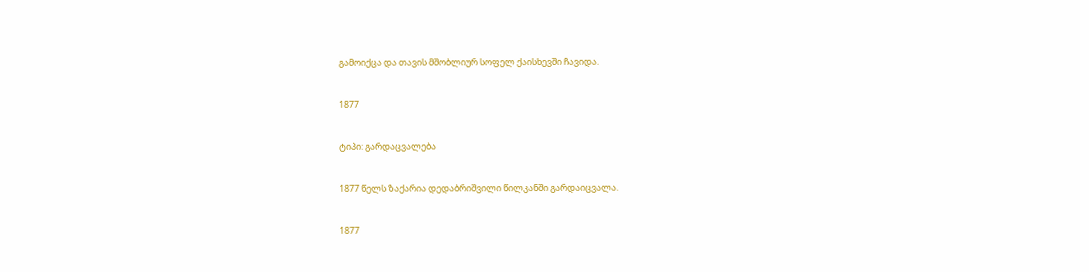გამოიქცა და თავის მშობლიურ სოფელ ქაისხევში ჩავიდა.

1877

ტიპი: გარდაცვალება

1877 წელს ზაქარია დედაბრიშვილი წილკანში გარდაიცვალა.

1877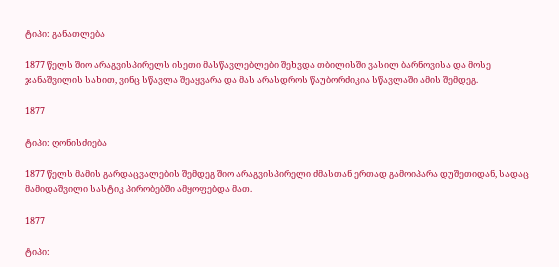ტიპი: განათლება

1877 წელს შიო არაგვისპირელს ისეთი მასწავლებლები შეხვდა თბილისში ვასილ ბარნოვისა და მოსე ჯანაშვილის სახით, ვინც სწავლა შეაყვარა და მას არასდროს წაუბორძიკია სწავლაში ამის შემდეგ.

1877

ტიპი: ღონისძიება

1877 წელს მამის გარდაცვალების შემდეგ შიო არაგვისპირელი ძმასთან ერთად გამოიპარა დუშეთიდან, სადაც მამიდაშვილი სასტიკ პირობებში ამყოფებდა მათ.

1877

ტიპი: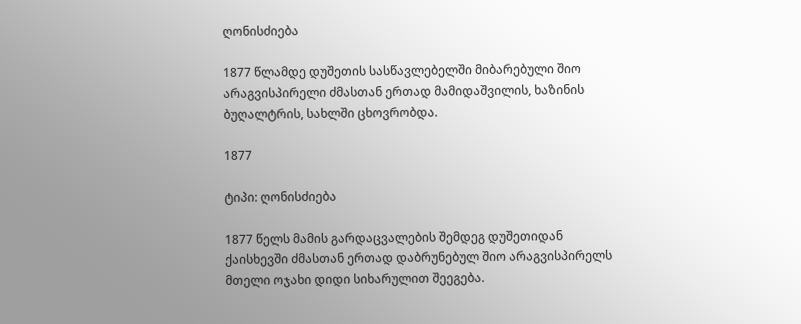ღონისძიება

1877 წლამდე დუშეთის სასწავლებელში მიბარებული შიო არაგვისპირელი ძმასთან ერთად მამიდაშვილის, ხაზინის ბუღალტრის, სახლში ცხოვრობდა.

1877

ტიპი: ღონისძიება

1877 წელს მამის გარდაცვალების შემდეგ დუშეთიდან ქაისხევში ძმასთან ერთად დაბრუნებულ შიო არაგვისპირელს მთელი ოჯახი დიდი სიხარულით შეეგება.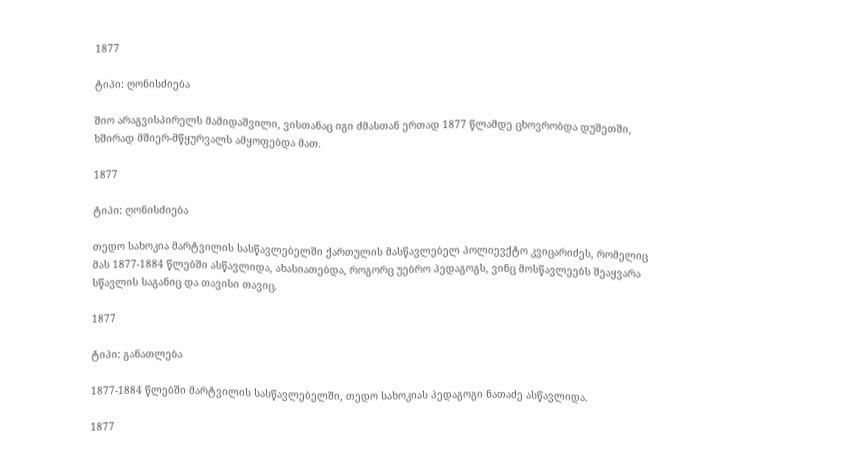1877

ტიპი: ღონისძიება

შიო არაგვისპირელს მამიდაშვილი, ვისთანაც იგი ძმასთან ერთად 1877 წლამდე ცხოვრობდა დუშეთში, ხშირად მშიერ-მწყურვალს ამყოფებდა მათ.

1877

ტიპი: ღონისძიება

თედო სახოკია მარტვილის სასწავლებელში ქართულის მასწავლებელ პოლიევქტო კვიცარიძეს, რომელიც მას 1877-1884 წლებში ასწავლიდა, ახასიათებდა, როგორც უებრო პედაგოგს, ვინც მოსწავლეებს შეაყვარა სწავლის საგანიც და თავისი თავიც.

1877

ტიპი: განათლება

1877-1884 წლებში მარტვილის სასწავლებელში, თედო სახოკიას პედაგოგი ნათაძე ასწავლიდა.

1877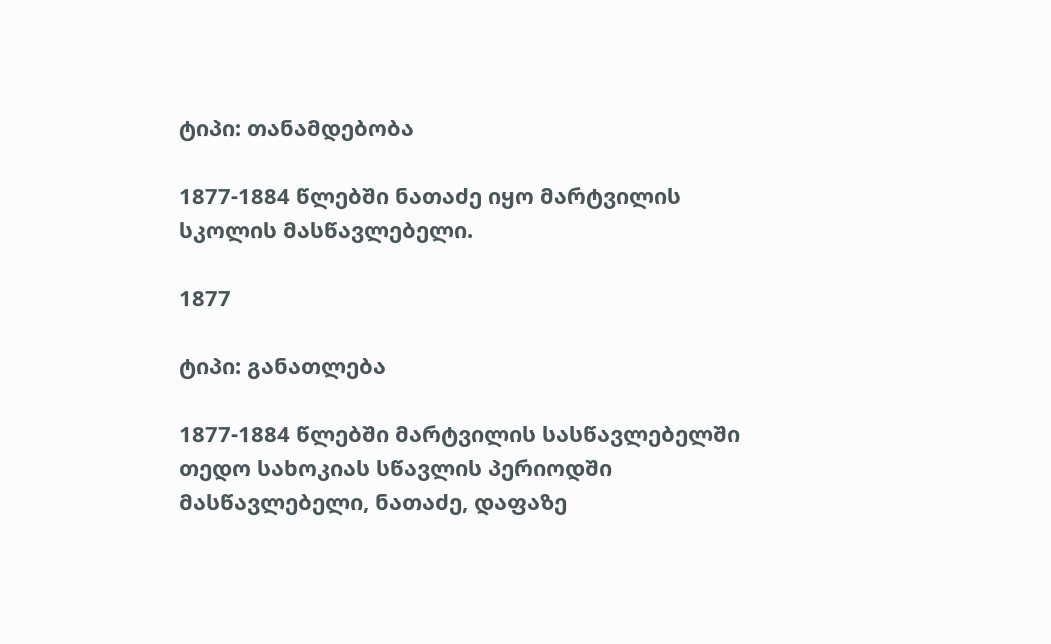ტიპი: თანამდებობა

1877-1884 წლებში ნათაძე იყო მარტვილის სკოლის მასწავლებელი.

1877

ტიპი: განათლება

1877-1884 წლებში მარტვილის სასწავლებელში თედო სახოკიას სწავლის პერიოდში მასწავლებელი, ნათაძე, დაფაზე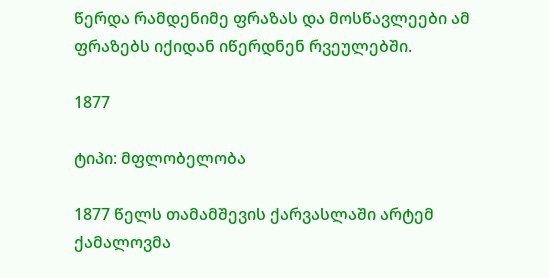წერდა რამდენიმე ფრაზას და მოსწავლეები ამ ფრაზებს იქიდან იწერდნენ რვეულებში.

1877

ტიპი: მფლობელობა

1877 წელს თამამშევის ქარვასლაში არტემ ქამალოვმა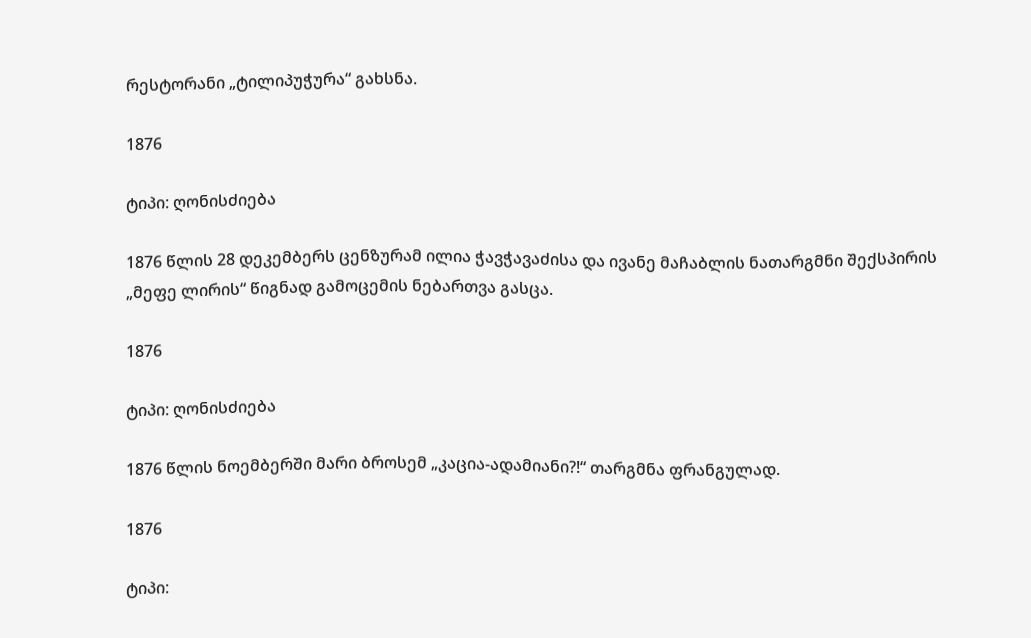რესტორანი „ტილიპუჭურა“ გახსნა.

1876

ტიპი: ღონისძიება

1876 წლის 28 დეკემბერს ცენზურამ ილია ჭავჭავაძისა და ივანე მაჩაბლის ნათარგმნი შექსპირის „მეფე ლირის“ წიგნად გამოცემის ნებართვა გასცა.

1876

ტიპი: ღონისძიება

1876 წლის ნოემბერში მარი ბროსემ „კაცია-ადამიანი?!“ თარგმნა ფრანგულად.

1876

ტიპი: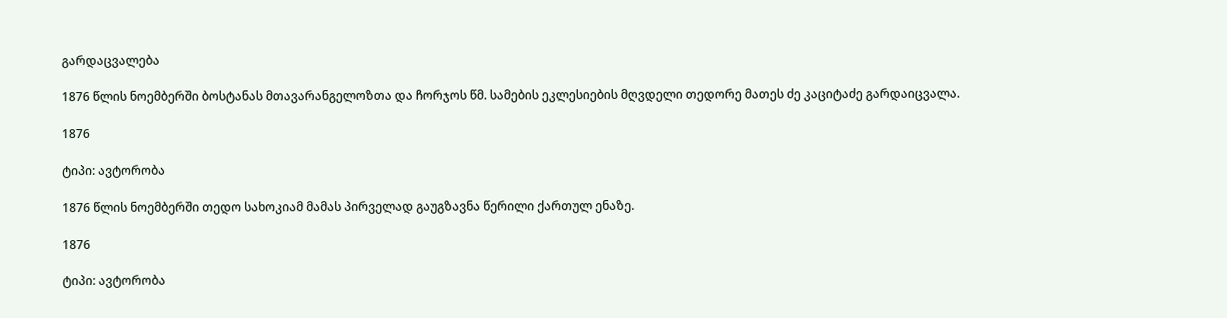გარდაცვალება

1876 წლის ნოემბერში ბოსტანას მთავარანგელოზთა და ჩორჯოს წმ. სამების ეკლესიების მღვდელი თედორე მათეს ძე კაციტაძე გარდაიცვალა.

1876

ტიპი: ავტორობა

1876 წლის ნოემბერში თედო სახოკიამ მამას პირველად გაუგზავნა წერილი ქართულ ენაზე.

1876

ტიპი: ავტორობა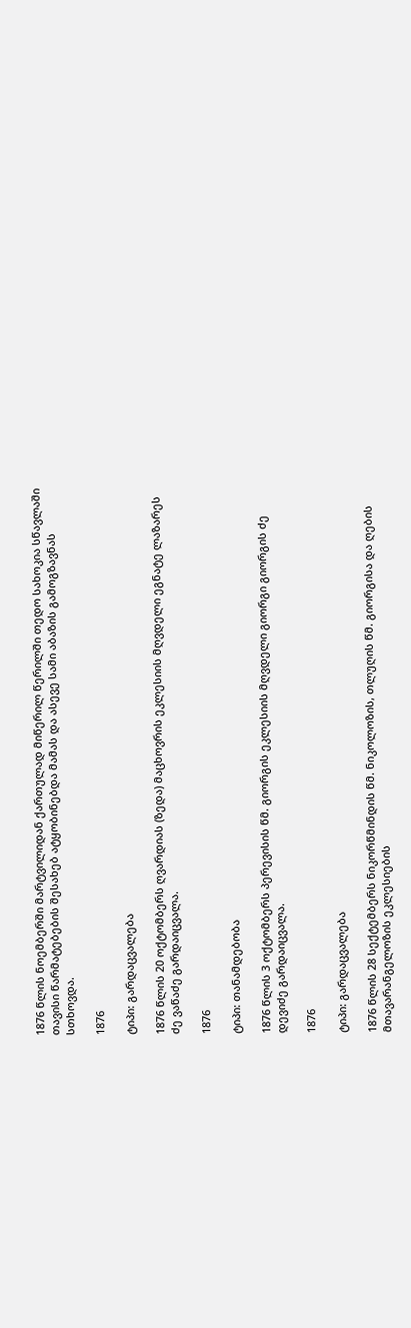1876 წლის ნოემბერში მარტვილიდან ქართულად მიწერილ წერილში თედო სახოკია სწავლაში თავისი წარმატებების შესახებ ატყობინებდა მამას და ასევე სამი აბაზის გამოგზავნას სთხოვდა.

1876

ტიპი: გარდაცვალება

1876 წლის 20 ოქტომბერს ღვარდიას (ზედა) მაცხოვრის ეკლესიის მღვდელი ეგნატე ლაზარეს ძე ვაწაძე გარდაიცვალა.

1876

ტიპი: თანამდებობა

1876 წლის 3 ოქტომბერს პერევისის წმ. გიორგის ეკლესიის მღვდელი გიორგი გიორგის ძე დევიძე გარდაიცვალა.

1876

ტიპი: გარდაცვალება

1876 წლის 28 სექტემბერს ნიკორწმინდის წმ. ნიკოლოზის, თლუღის წმ. გიორგისა და ღების მთავარანგელოზის ეკლესიების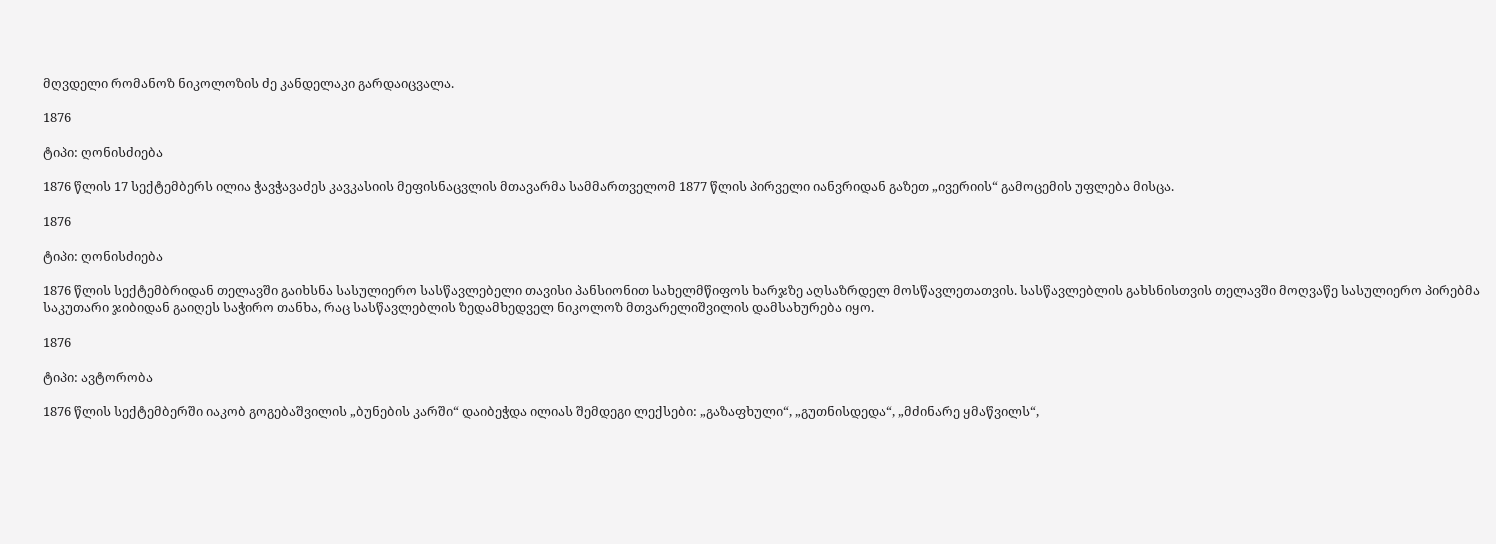მღვდელი რომანოზ ნიკოლოზის ძე კანდელაკი გარდაიცვალა.

1876

ტიპი: ღონისძიება

1876 წლის 17 სექტემბერს ილია ჭავჭავაძეს კავკასიის მეფისნაცვლის მთავარმა სამმართველომ 1877 წლის პირველი იანვრიდან გაზეთ „ივერიის“ გამოცემის უფლება მისცა.

1876

ტიპი: ღონისძიება

1876 წლის სექტემბრიდან თელავში გაიხსნა სასულიერო სასწავლებელი თავისი პანსიონით სახელმწიფოს ხარჯზე აღსაზრდელ მოსწავლეთათვის. სასწავლებლის გახსნისთვის თელავში მოღვაწე სასულიერო პირებმა საკუთარი ჯიბიდან გაიღეს საჭირო თანხა, რაც სასწავლებლის ზედამხედველ ნიკოლოზ მთვარელიშვილის დამსახურება იყო.

1876

ტიპი: ავტორობა

1876 წლის სექტემბერში იაკობ გოგებაშვილის „ბუნების კარში“ დაიბეჭდა ილიას შემდეგი ლექსები: „გაზაფხული“, „გუთნისდედა“, „მძინარე ყმაწვილს“,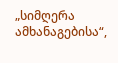„სიმღერა ამხანაგებისა“,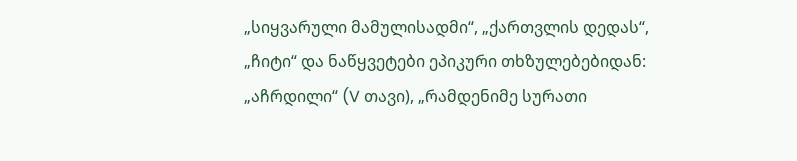„სიყვარული მამულისადმი“, „ქართვლის დედას“, „ჩიტი“ და ნაწყვეტები ეპიკური თხზულებებიდან: „აჩრდილი“ (V თავი), „რამდენიმე სურათი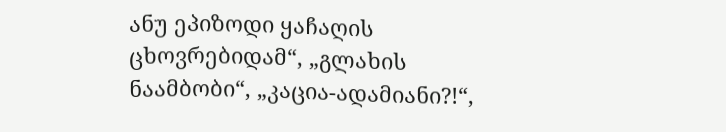ანუ ეპიზოდი ყაჩაღის ცხოვრებიდამ“, „გლახის ნაამბობი“, „კაცია-ადამიანი?!“,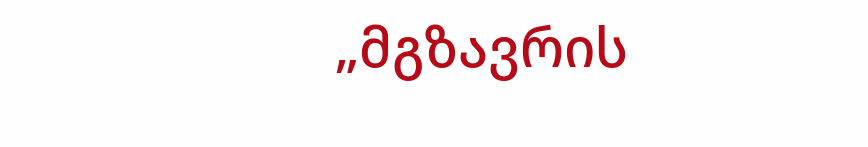„მგზავრის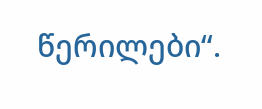წერილები“.